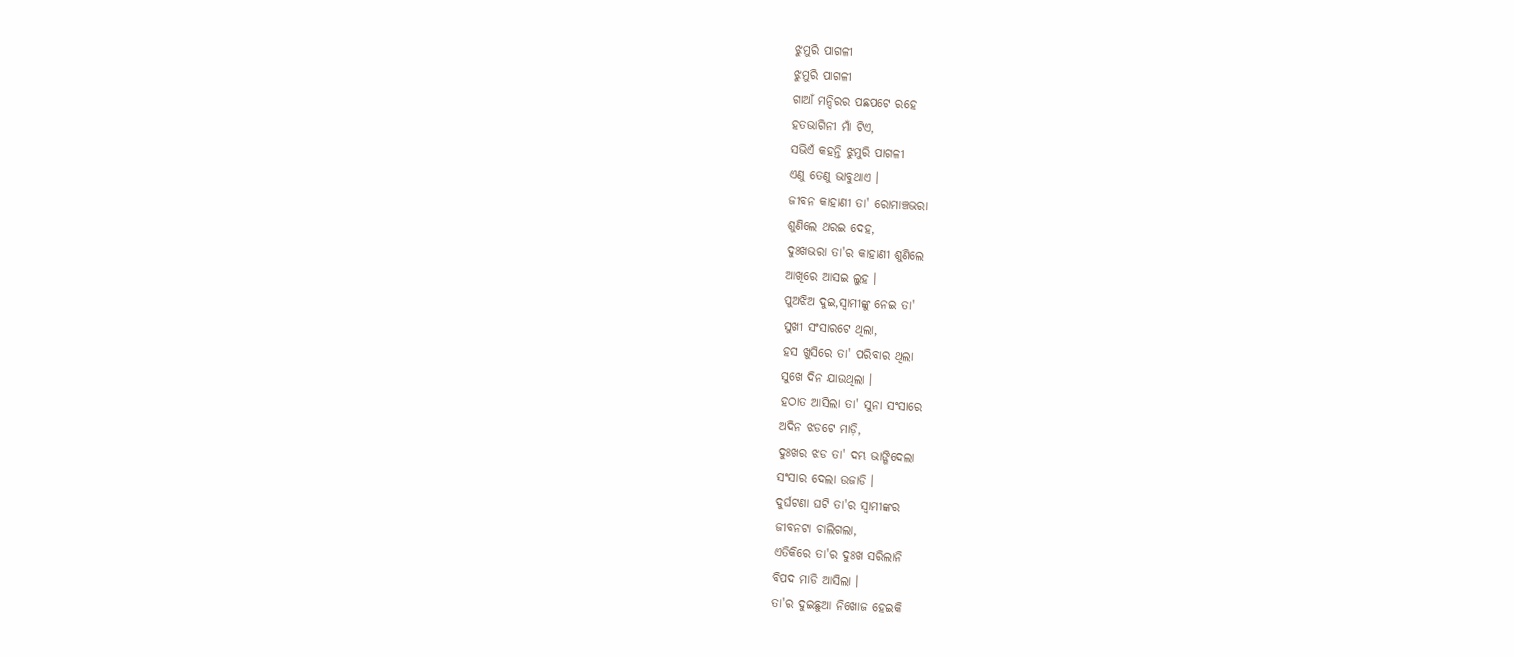ଝୁମୁରି ପାଗଳୀ
ଝୁମୁରି ପାଗଳୀ
ଗାଆଁ ମନ୍ଦିରର ପଛପଟେ ରହେ
ହତଭାଗିନୀ ମାଁ ଟିଏ,
ସଭିଏଁ କହନ୍ତି ଝୁମୁରି ପାଗଳୀ
ଏଣୁ ତେଣୁ ଭାବୁଥାଏ ।
ଜୀବନ କାହାଣୀ ତା' ରୋମାଞ୍ଚଭରା
ଶୁଣିଲେ ଥରଇ ଦେହ,
ଦୁଃଖଭରା ତା'ର କାହାଣୀ ଶୁଣିଲେ
ଆଖିରେ ଆସଇ ଲୁହ ।
ପୁଅଝିଅ ଦୁଇ,ସ୍ୱାମୀଙ୍କୁ ନେଇ ତା'
ସୁଖୀ ସଂସାରଟେ ଥିଲା,
ହସ ଖୁସିରେ ତା' ପରିବାର ଥିଲା
ସୁଖେ ଦିନ ଯାଉଥିଲା ।
ହଠାତ ଆସିଲା ତା' ସୁନା ସଂସାରେ
ଅଦିନ ଝଡଟେ ମାଡ଼ି,
ଦୁଃଖର ଝଡ ତା' ଦମ୍ଭ ଭାଙ୍ଗିଦେଲା
ସଂସାର ଦେଲା ଉଜାଡି ।
ଦୁର୍ଘଟଣା ଘଟି ତା'ର ସ୍ୱାମୀଙ୍କର
ଜୀବନଟା ଚାଲିଗଲା,
ଏତିକିରେ ତା'ର ଦୁଃଖ ସରିଲାନି
ବିପଦ ମାଡି ଆସିଲା ।
ତା'ର ଦୁଇଛୁଆ ନିଖୋଜ ହେଇକି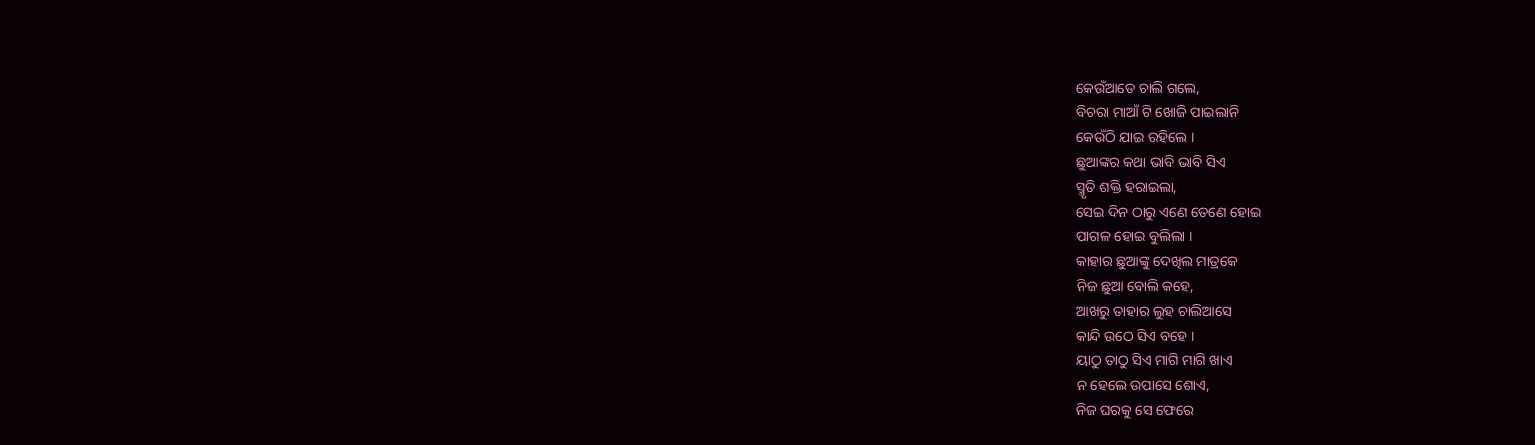କେଉଁଆଡେ ଚାଲି ଗଲେ,
ବିଚରା ମାଆଁ ଟି ଖୋଜି ପାଇଲାନି
କେଉଁଠି ଯାଇ ରହିଲେ ।
ଛୁଆଙ୍କର କଥା ଭାବି ଭାବି ସିଏ
ସ୍ମୃତି ଶକ୍ତି ହରାଇଲା,
ସେଇ ଦିନ ଠାରୁ ଏଣେ ତେଣେ ହୋଇ
ପାଗଳ ହୋଇ ବୁଲିଲା ।
କାହାର ଛୁଆଙ୍କୁ ଦେଖିଲ ମାତ୍ରକେ
ନିଜ ଛୁଆ ବୋଲି କହେ,
ଆଖରୁ ତାହାର ଲୁହ ଚାଲିଆସେ
କାନ୍ଦି ଉଠେ ସିଏ ବହେ ।
ୟାଠୁ ତାଠୁ ସିଏ ମାଗି ମାଗି ଖାଏ
ନ ହେଲେ ଉପାସେ ଶୋଏ,
ନିଜ ଘରକୁ ସେ ଫେରେ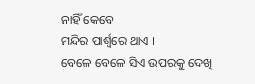ନାହିଁ କେବେ
ମନ୍ଦିର ପାର୍ଶ୍ବରେ ଥାଏ ।
ବେଳେ ବେଳେ ସିଏ ଉପରକୁ ଦେଖି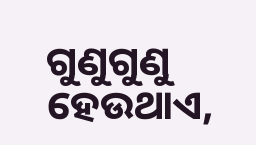ଗୁଣୁଗୁଣୁ ହେଉଥାଏ,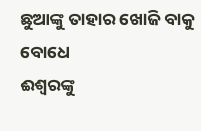ଛୁଆଙ୍କୁ ତାହାର ଖୋଜି ବାକୁ ବୋଧେ
ଈଶ୍ବରଙ୍କୁ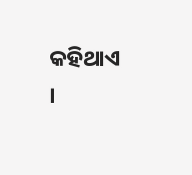କହିଥାଏ ।